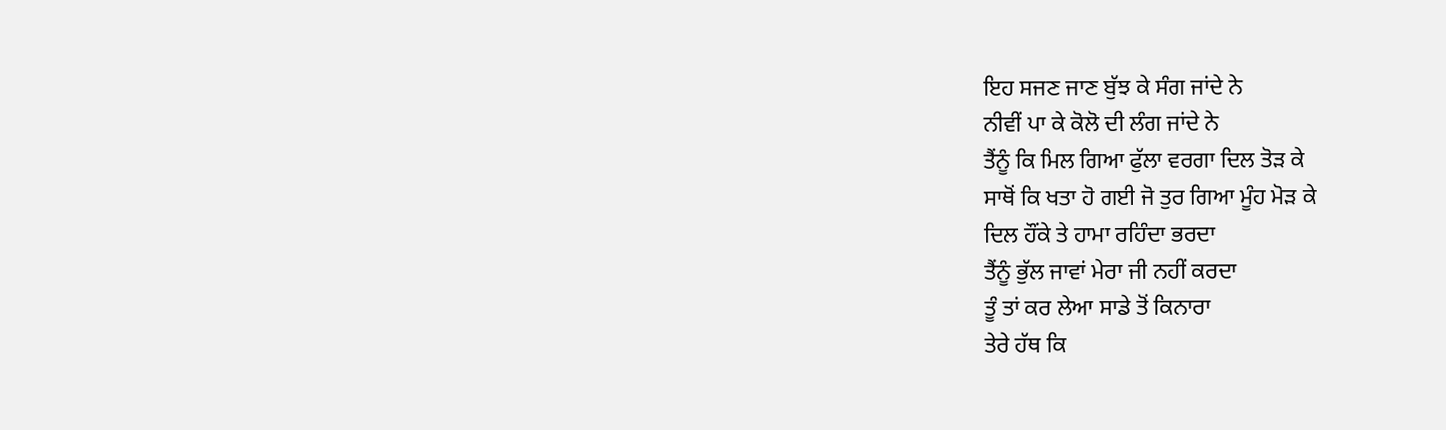ਇਹ ਸਜਣ ਜਾਣ ਬੁੱਝ ਕੇ ਸੰਗ ਜਾਂਦੇ ਨੇ
ਨੀਵੀਂ ਪਾ ਕੇ ਕੋਲੋ ਦੀ ਲੰਗ ਜਾਂਦੇ ਨੇ
ਤੈਂਨੂੰ ਕਿ ਮਿਲ ਗਿਆ ਫੁੱਲਾ ਵਰਗਾ ਦਿਲ ਤੋੜ ਕੇ
ਸਾਥੋਂ ਕਿ ਖਤਾ ਹੋ ਗਈ ਜੋ ਤੁਰ ਗਿਆ ਮੂੰਹ ਮੋੜ ਕੇ
ਦਿਲ ਹੌਂਕੇ ਤੇ ਹਾਮਾ ਰਹਿੰਦਾ ਭਰਦਾ
ਤੈਂਨੂੰ ਭੁੱਲ ਜਾਵਾਂ ਮੇਰਾ ਜੀ ਨਹੀਂ ਕਰਦਾ
ਤੂੰ ਤਾਂ ਕਰ ਲੇਆ ਸਾਡੇ ਤੋਂ ਕਿਨਾਰਾ
ਤੇਰੇ ਹੱਥ ਕਿ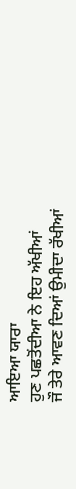ਆਇਆ ਯਾਰਾ
ਹੁਣ ਪਛਤੋਂਦੀਆ ਨੇ ਇਹ ਅੱਖੀਆਂ
ਜੌ ਤੇਰੇ ਆਵਣ ਦਿਆਂ ਉਮੀਦਾ ਰੱਖੀਆਂ